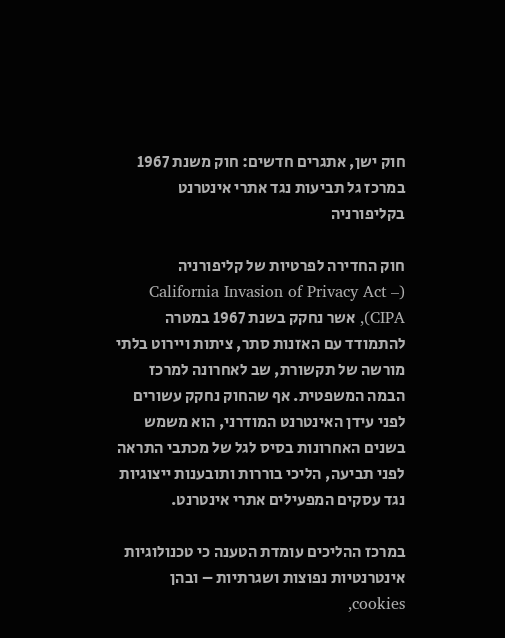חוק ישן, אתגרים חדשים: חוק משנת 1967 במרכז גל תביעות נגד אתרי אינטרנט בקליפורניה

חוק החדירה לפרטיות של קליפורניה (California Invasion of Privacy Act – CIPA), אשר נחקק בשנת 1967 במטרה להתמודד עם האזנות סתר, ציתות ויירוט בלתי מורשה של תקשורת, שב לאחרונה למרכז הבמה המשפטית. אף שהחוק נחקק עשורים לפני עידן האינטרנט המודרני, הוא משמש בשנים האחרונות בסיס לגל של מכתבי התראה לפני תביעה, הליכי בוררות ותובענות ייצוגיות נגד עסקים המפעילים אתרי אינטרנט.

במרכז ההליכים עומדת הטענה כי טכנולוגיות אינטרנטיות נפוצות ושגרתיות – ובהן cookies,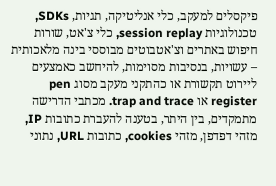פיקסלים למעקב, כלי אנליטיקה, תגיות, SDKs, טכנולוגיות session replay, כלי צ'אט, שורות חיפוש באתרים וצ'אטבוטים מבוססי בינה מלאכותית – עשויות, בנסיבות מסוימות, להיחשב כאמצעים ליירוט תקשורת או כהתקני מעקב מסוג pen register או trap and trace. מכתבי הדרישה מתמקדים, בין היתר, בטענה להעברת כתובות IP, מזהי דפדפן, מזהי cookies, כתובות URL, נתוני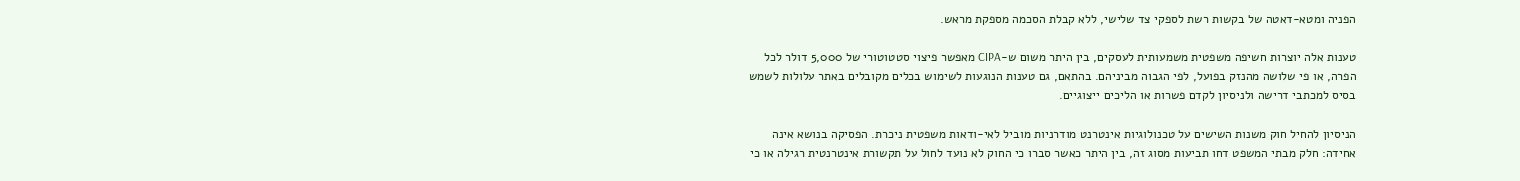הפניה ומטא-דאטה של בקשות רשת לספקי צד שלישי, ללא קבלת הסכמה מספקת מראש.

טענות אלה יוצרות חשיפה משפטית משמעותית לעסקים, בין היתר משום ש-CIPA מאפשר פיצוי סטטוטורי של 5,000 דולר לכל הפרה, או פי שלושה מהנזק בפועל, לפי הגבוה מביניהם. בהתאם, גם טענות הנוגעות לשימוש בכלים מקובלים באתר עלולות לשמש בסיס למכתבי דרישה ולניסיון לקדם פשרות או הליכים ייצוגיים.

הניסיון להחיל חוק משנות השישים על טכנולוגיות אינטרנט מודרניות מוביל לאי-ודאות משפטית ניכרת. הפסיקה בנושא אינה אחידה: חלק מבתי המשפט דחו תביעות מסוג זה, בין היתר כאשר סברו כי החוק לא נועד לחול על תקשורת אינטרנטית רגילה או כי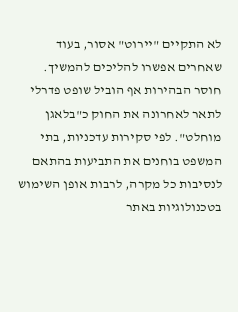לא התקיים "יירוט" אסור, בעוד שאחרים אפשרו להליכים להמשיך. חוסר הבהירות אף הוביל שופט פדרלי לתאר לאחרונה את החוק כ"בלאגן מוחלט". לפי סקירות עדכניות, בתי המשפט בוחנים את התביעות בהתאם לנסיבות כל מקרה, לרבות אופן השימוש בטכנולוגיות באתר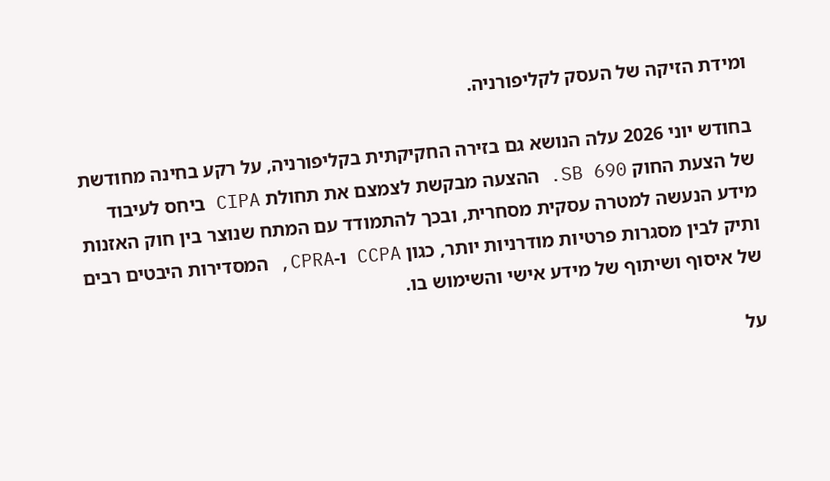ומידת הזיקה של העסק לקליפורניה.

בחודש יוני 2026 עלה הנושא גם בזירה החקיקתית בקליפורניה, על רקע בחינה מחודשת של הצעת החוק SB 690. ההצעה מבקשת לצמצם את תחולת CIPA ביחס לעיבוד מידע הנעשה למטרה עסקית מסחרית, ובכך להתמודד עם המתח שנוצר בין חוק האזנות ותיק לבין מסגרות פרטיות מודרניות יותר, כגון CCPA ו-CPRA, המסדירות היבטים רבים של איסוף ושיתוף של מידע אישי והשימוש בו.

על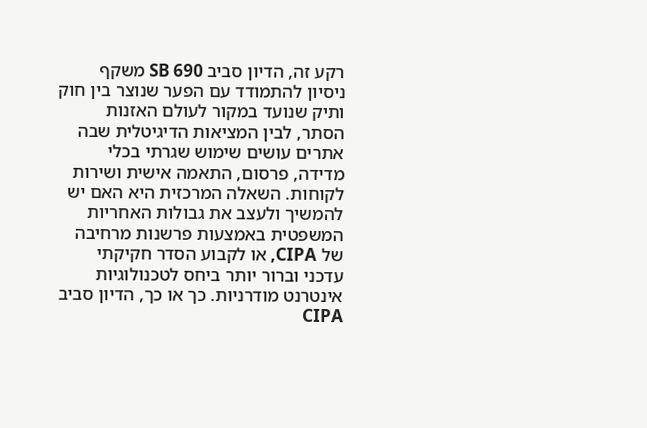רקע זה, הדיון סביב SB 690 משקף ניסיון להתמודד עם הפער שנוצר בין חוק ותיק שנועד במקור לעולם האזנות הסתר, לבין המציאות הדיגיטלית שבה אתרים עושים שימוש שגרתי בכלי מדידה, פרסום, התאמה אישית ושירות לקוחות. השאלה המרכזית היא האם יש להמשיך ולעצב את גבולות האחריות המשפטית באמצעות פרשנות מרחיבה של CIPA, או לקבוע הסדר חקיקתי עדכני וברור יותר ביחס לטכנולוגיות אינטרנט מודרניות. כך או כך, הדיון סביב CIPA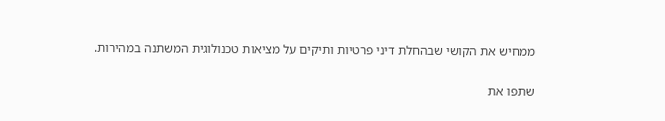ממחיש את הקושי שבהחלת דיני פרטיות ותיקים על מציאות טכנולוגית המשתנה במהירות.

שתפו את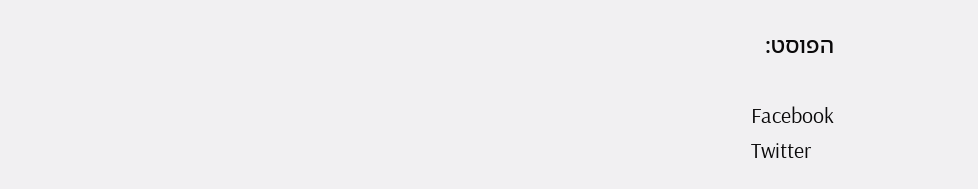הפוסט:

Facebook
Twitter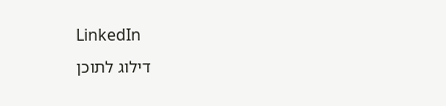LinkedIn
דילוג לתוכן